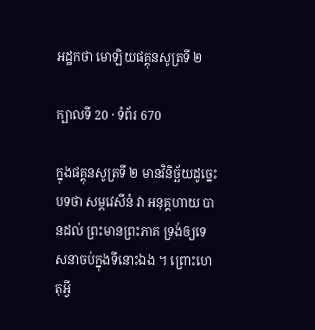អដ្ឋកថា មោឡិយផគ្គុនសូត្រទី ២

ក្បាលទី 20 · ទំព័រ 670

ក្នុងផគ្គុនសូត្រទី ២ មានវិនិច្ឆ័យដូច្នេះ បទថា សម្ភវេសីនំ វា អនុគ្គហាយ បានដល់ ព្រះមានព្រះភាគ ទ្រង់ឲ្យទេសនាចប់ក្នុងទីនោះឯង ។ ព្រោះហេតុអ្វី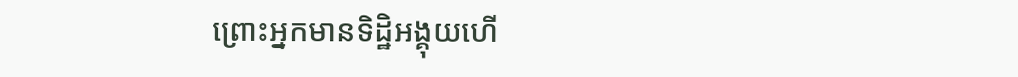ព្រោះអ្នកមានទិដ្ឋិអង្គុយហើ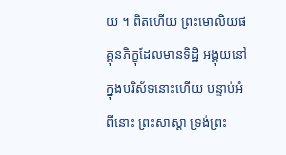យ ។ ពិតហើយ ព្រះមោលិយផគ្គុនភិក្ខុដែលមានទិដ្ឋិ អង្គុយនៅក្នុងបរិស័ទនោះហើយ បន្ទាប់អំពីនោះ ព្រះសាស្តា ទ្រង់ព្រះ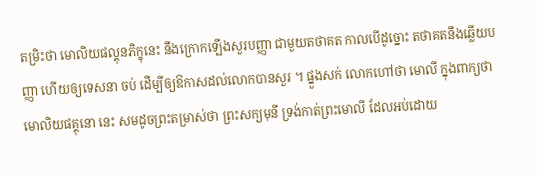តម្រិះថា មោលិយផល្គុនភិក្ខុនេះ នឹងក្រោកឡើងសួរបញ្ញា ជាមួយតថាគត កាលបើដូច្នោះ តថាគតនឹងឆ្លើយបញ្ញា ហើយឲ្យទេសនា ចប់ ដើម្បីឲ្យឱកាសដល់លោកបានសួរ ។ ផ្នួងសក់ លោកហៅថា មោលី ក្នុងពាក្យថា មោលិយផគ្គុនោ នេះ សមដូចព្រះតម្រាស់ថា ព្រះសក្យមុនី ទ្រង់កាត់ព្រះមោលី ដែលអប់ដោយ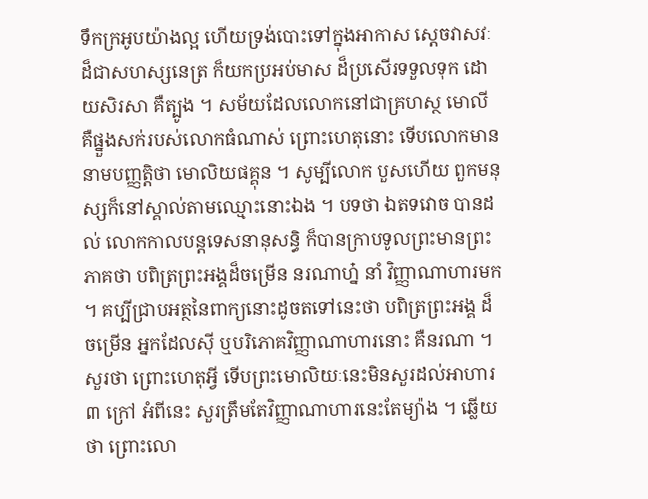ទឹកក្រអូបយ៉ាងល្អ ហើយទ្រង់បោះទៅក្នុងអាកាស ស្តេចវាសវៈ ដ៏ជាសហស្សនេត្រ ក៏យកប្រអប់មាស ដ៏ប្រសើរទទួលទុក ដោយសិរសា គឺត្បូង ។ សម័យដែលលោកនៅជាគ្រហស្ថ មោលី គឺផ្នួងសក់របស់លោកធំណាស់ ព្រោះហេតុនោះ ទើបលោកមាននាមបញ្ញត្តិថា មោលិយផគ្គុន ។ សូម្បីលោក បួសហើយ ពួកមនុស្សក៏នៅស្គាល់តាមឈ្មោះនោះឯង ។ បទថា ឯតទវោច បានដល់ លោកកាលបន្តទេសនានុសន្ធិ ក៏បានក្រាបទូលព្រះមានព្រះភាគថា បពិត្រព្រះអង្គដ៏ចម្រើន នរណាហ្ន៎ នាំ វិញ្ញាណាហារមក ។ គប្បីជ្រាបអត្ថនៃពាក្យនោះដូចតទៅនេះថា បពិត្រព្រះអង្គ ដ៏ចម្រើន អ្នកដែលស៊ី ឬបរិភោគវិញ្ញាណាហារនោះ គឺនរណា ។ សួរថា ព្រោះហេតុអ្វី ទើបព្រះមោលិយៈនេះមិនសួរដល់អាហារ ៣ ក្រៅ អំពីនេះ សួរត្រឹមតែវិញ្ញាណាហារនេះតែម្យ៉ាង ។ ឆ្លើយថា ព្រោះលោ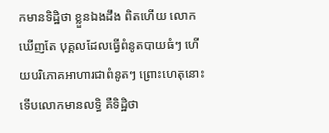កមានទិដ្ឋិថា ខ្លួនឯងដឹង ពិតហើយ លោកឃើញតែ បុគ្គលដែលធ្វើពំនូតបាយធំៗ ហើយបរិភោគអាហារជាពំនូតៗ ព្រោះហេតុនោះ ទើបលោកមានលទ្ធិ គឺទិដ្ឋិថា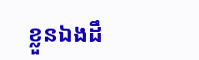ខ្លួនឯងដឹ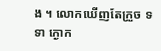ង ។ លោកឃើញតែក្រួច ទទា ក្ងោក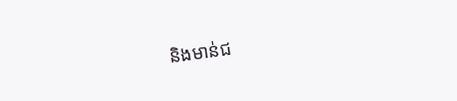និងមាន់ជ